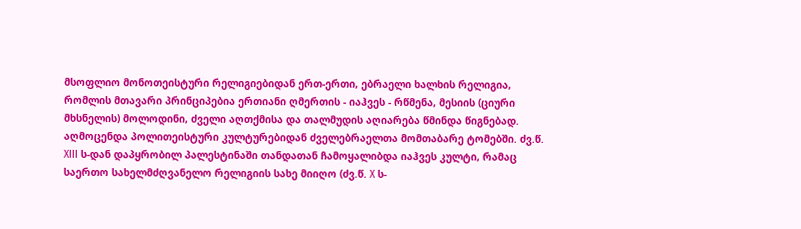მსოფლიო მონოთეისტური რელიგიებიდან ერთ-ერთი, ებრაელი ხალხის რელიგია, რომლის მთავარი პრინციპებია ერთიანი ღმერთის - იაჰვეს - რწმენა, მესიის (ციური მხსნელის) მოლოდინი, ძველი აღთქმისა და თალმუდის აღიარება წმინდა წიგნებად. აღმოცენდა პოლითეისტური კულტურებიდან ძველებრაელთა მომთაბარე ტომებში. ძვ.წ. XIII ს-დან დაპყრობილ პალესტინაში თანდათან ჩამოყალიბდა იაჰვეს კულტი, რამაც საერთო სახელმძღვანელო რელიგიის სახე მიიღო (ძვ.წ. X ს-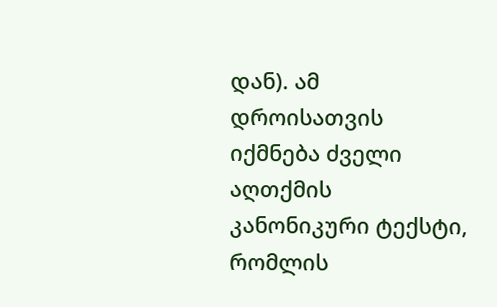დან). ამ დროისათვის იქმნება ძველი აღთქმის კანონიკური ტექსტი, რომლის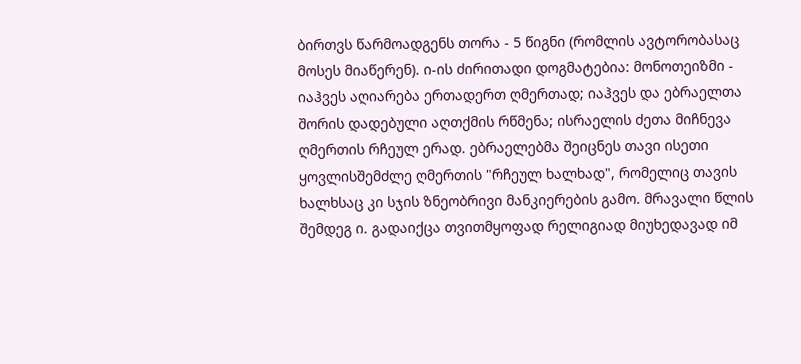ბირთვს წარმოადგენს თორა - 5 წიგნი (რომლის ავტორობასაც მოსეს მიაწერენ). ი-ის ძირითადი დოგმატებია: მონოთეიზმი - იაჰვეს აღიარება ერთადერთ ღმერთად; იაჰვეს და ებრაელთა შორის დადებული აღთქმის რწმენა; ისრაელის ძეთა მიჩნევა ღმერთის რჩეულ ერად. ებრაელებმა შეიცნეს თავი ისეთი ყოვლისშემძლე ღმერთის "რჩეულ ხალხად", რომელიც თავის ხალხსაც კი სჯის ზნეობრივი მანკიერების გამო. მრავალი წლის შემდეგ ი. გადაიქცა თვითმყოფად რელიგიად მიუხედავად იმ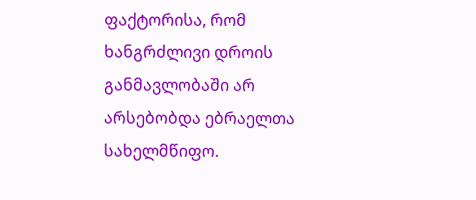ფაქტორისა, რომ ხანგრძლივი დროის განმავლობაში არ არსებობდა ებრაელთა სახელმწიფო.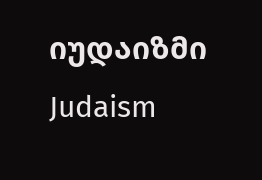იუდაიზმი
Judaism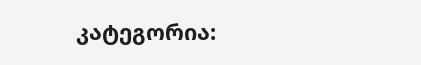კატეგორია: